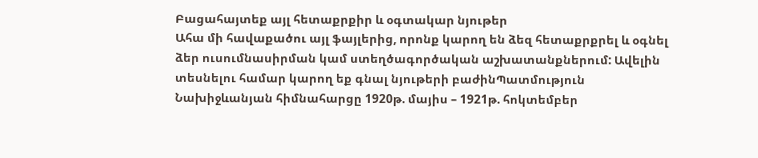Բացահայտեք այլ հետաքրքիր և օգտակար նյութեր
Ահա մի հավաքածու այլ ֆայլերից, որոնք կարող են ձեզ հետաքրքրել և օգնել ձեր ուսումնասիրման կամ ստեղծագործական աշխատանքներում: Ավելին տեսնելու համար կարող եք գնալ նյութերի բաժինՊատմություն
Նախիջևանյան հիմնահարցը 1920թ. մայիս – 1921թ. հոկտեմբեր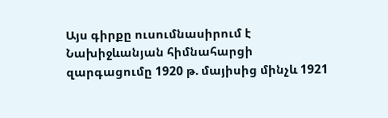Այս գիրքը ուսումնասիրում է Նախիջևանյան հիմնահարցի զարգացումը 1920 թ. մայիսից մինչև 1921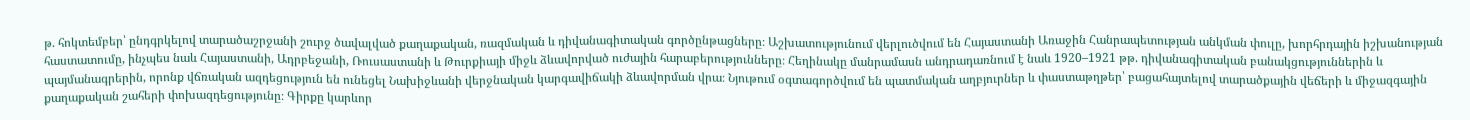թ. հոկտեմբեր՝ ընդգրկելով տարածաշրջանի շուրջ ծավալված քաղաքական, ռազմական և դիվանագիտական գործընթացները։ Աշխատությունում վերլուծվում են Հայաստանի Առաջին Հանրապետության անկման փուլը, խորհրդային իշխանության հաստատումը, ինչպես նաև Հայաստանի, Ադրբեջանի, Ռուսաստանի և Թուրքիայի միջև ձևավորված ուժային հարաբերությունները։ Հեղինակը մանրամասն անդրադառնում է նաև 1920–1921 թթ. դիվանագիտական բանակցություններին և պայմանագրերին, որոնք վճռական ազդեցություն են ունեցել Նախիջևանի վերջնական կարգավիճակի ձևավորման վրա։ Նյութում օգտագործվում են պատմական աղբյուրներ և փաստաթղթեր՝ բացահայտելով տարածքային վեճերի և միջազգային քաղաքական շահերի փոխազդեցությունը։ Գիրքը կարևոր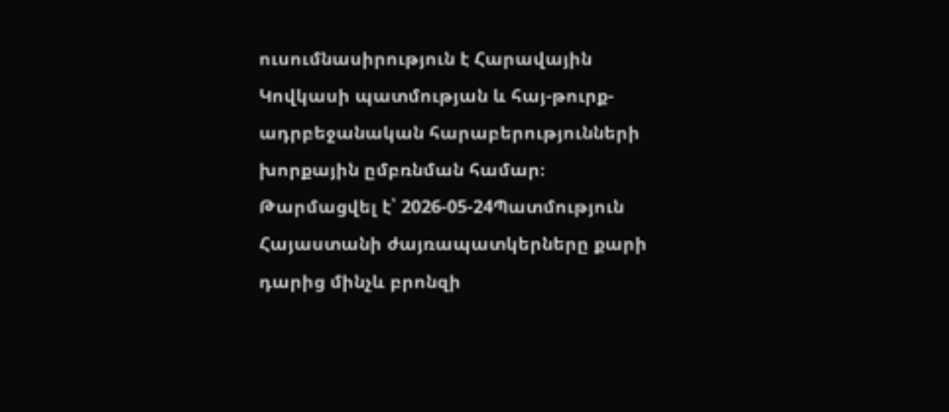ուսումնասիրություն է Հարավային Կովկասի պատմության և հայ-թուրք-ադրբեջանական հարաբերությունների խորքային ըմբռնման համար։
Թարմացվել է՝ 2026-05-24Պատմություն
Հայաստանի ժայռապատկերները քարի դարից մինչև բրոնզի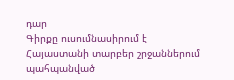դար
Գիրքը ուսումնասիրում է Հայաստանի տարբեր շրջաններում պահպանված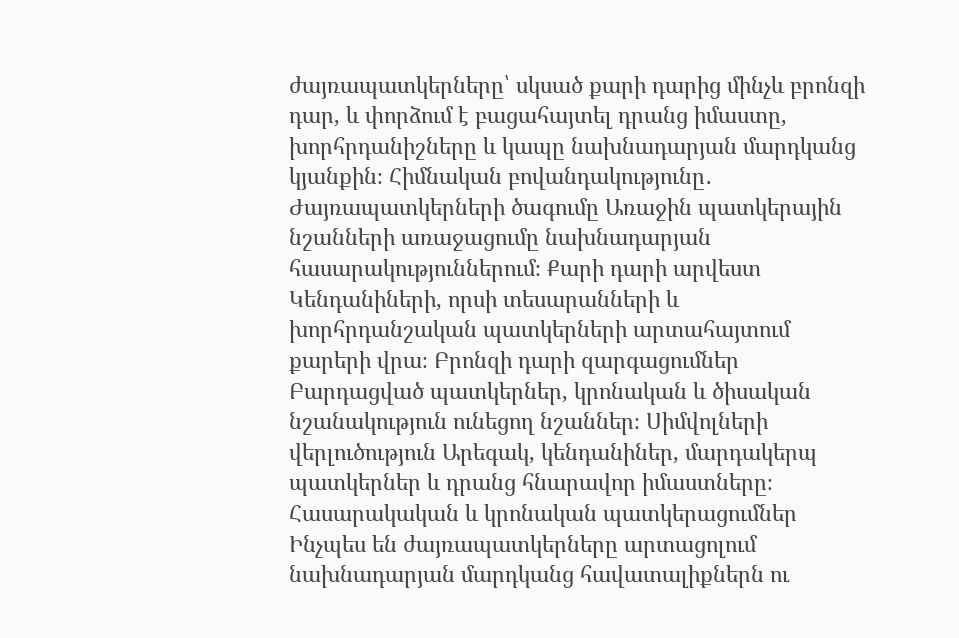ժայռապատկերները՝ սկսած քարի դարից մինչև բրոնզի դար, և փորձում է բացահայտել դրանց իմաստը, խորհրդանիշները և կապը նախնադարյան մարդկանց կյանքին։ Հիմնական բովանդակությունը․ Ժայռապատկերների ծագումը Առաջին պատկերային նշանների առաջացումը նախնադարյան հասարակություններում։ Քարի դարի արվեստ Կենդանիների, որսի տեսարանների և խորհրդանշական պատկերների արտահայտում քարերի վրա։ Բրոնզի դարի զարգացումներ Բարդացված պատկերներ, կրոնական և ծիսական նշանակություն ունեցող նշաններ։ Սիմվոլների վերլուծություն Արեգակ, կենդանիներ, մարդակերպ պատկերներ և դրանց հնարավոր իմաստները։ Հասարակական և կրոնական պատկերացումներ Ինչպես են ժայռապատկերները արտացոլում նախնադարյան մարդկանց հավատալիքներն ու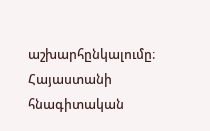աշխարհընկալումը։ Հայաստանի հնագիտական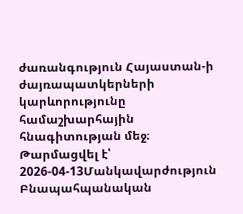ժառանգություն Հայաստան-ի ժայռապատկերների կարևորությունը համաշխարհային հնագիտության մեջ։
Թարմացվել է՝ 2026-04-13Մանկավարժություն
Բնապահպանական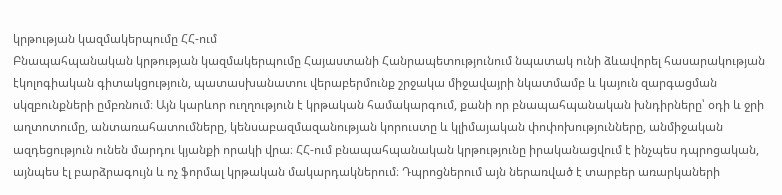կրթության կազմակերպումը ՀՀ-ում
Բնապահպանական կրթության կազմակերպումը Հայաստանի Հանրապետությունում նպատակ ունի ձևավորել հասարակության էկոլոգիական գիտակցություն, պատասխանատու վերաբերմունք շրջակա միջավայրի նկատմամբ և կայուն զարգացման սկզբունքների ըմբռնում։ Այն կարևոր ուղղություն է կրթական համակարգում, քանի որ բնապահպանական խնդիրները՝ օդի և ջրի աղտոտումը, անտառահատումները, կենսաբազմազանության կորուստը և կլիմայական փոփոխությունները, անմիջական ազդեցություն ունեն մարդու կյանքի որակի վրա։ ՀՀ-ում բնապահպանական կրթությունը իրականացվում է ինչպես դպրոցական, այնպես էլ բարձրագույն և ոչ ֆորմալ կրթական մակարդակներում։ Դպրոցներում այն ներառված է տարբեր առարկաների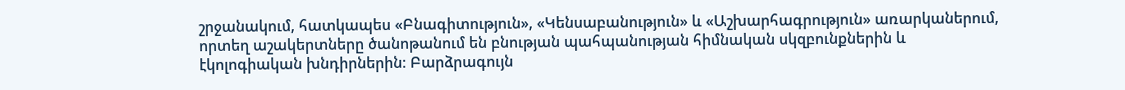շրջանակում, հատկապես «Բնագիտություն», «Կենսաբանություն» և «Աշխարհագրություն» առարկաներում, որտեղ աշակերտները ծանոթանում են բնության պահպանության հիմնական սկզբունքներին և էկոլոգիական խնդիրներին։ Բարձրագույն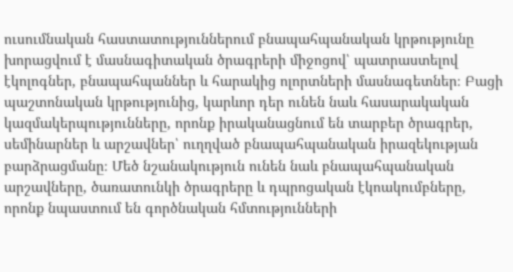ուսումնական հաստատություններում բնապահպանական կրթությունը խորացվում է մասնագիտական ծրագրերի միջոցով՝ պատրաստելով էկոլոգներ, բնապահպաններ և հարակից ոլորտների մասնագետներ։ Բացի պաշտոնական կրթությունից, կարևոր դեր ունեն նաև հասարակական կազմակերպությունները, որոնք իրականացնում են տարբեր ծրագրեր, սեմինարներ և արշավներ՝ ուղղված բնապահպանական իրազեկության բարձրացմանը։ Մեծ նշանակություն ունեն նաև բնապահպանական արշավները, ծառատունկի ծրագրերը և դպրոցական էկոակումբները, որոնք նպաստում են գործնական հմտությունների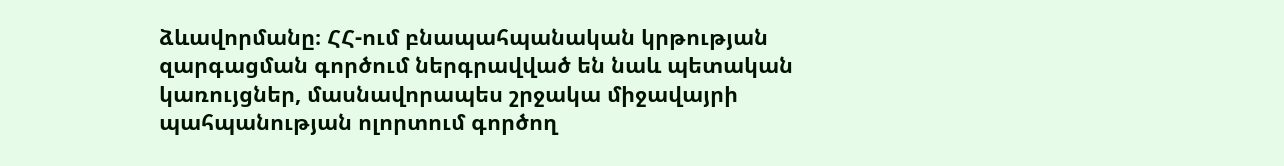ձևավորմանը։ ՀՀ-ում բնապահպանական կրթության զարգացման գործում ներգրավված են նաև պետական կառույցներ, մասնավորապես շրջակա միջավայրի պահպանության ոլորտում գործող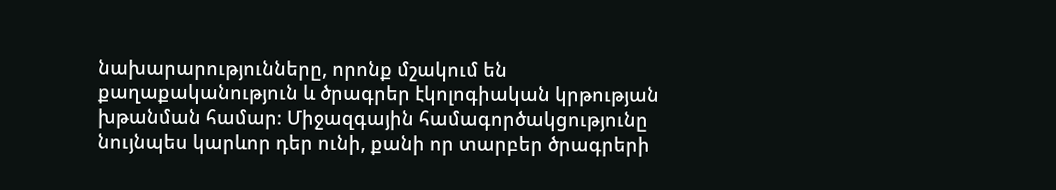նախարարությունները, որոնք մշակում են քաղաքականություն և ծրագրեր էկոլոգիական կրթության խթանման համար։ Միջազգային համագործակցությունը նույնպես կարևոր դեր ունի, քանի որ տարբեր ծրագրերի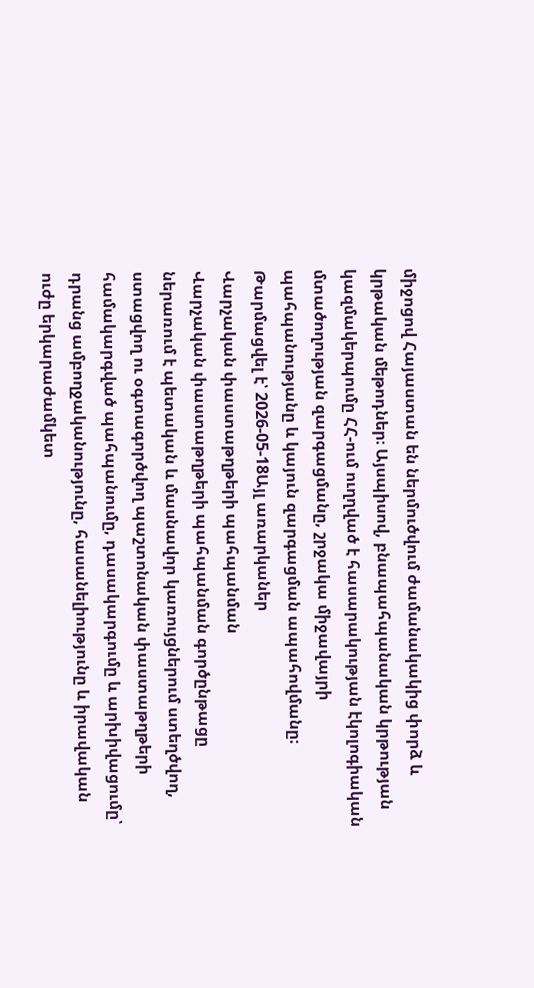միջոցով Հայաստան են ներմուծվում ժամանակակից փորձ և կրթական մեթոդներ։ Այսպիսով, բնապահպանական կրթության կազմակերպումը ՀՀ-ում ուղղված է հասարակության էկոլոգիական մտածողության զարգացմանը, շրջակա միջավայրի պահպանությանը և կայուն զարգացման ապահովմանը։
Թարմացվել է՝ 2026-05-18Այլ առարկաներ
Վարչական փաստաթղթերի պահպանման
Վարչական փաստաթղթերի պահպանման գործընթացը ներառում է պետական և մասնավոր կառույցներում ստեղծվող, ստացվող ու օգտագործվող պաշտոնական փաստաթղթերի համակարգված պահպանումը, դասակարգումը և արխիվացումը՝ դրանց ամբողջականությունը, հասանելիությունը և իրավական ուժը երկարաժամկետ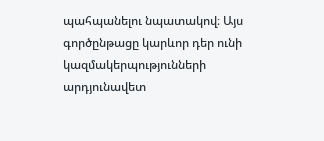պահպանելու նպատակով։ Այս գործընթացը կարևոր դեր ունի կազմակերպությունների արդյունավետ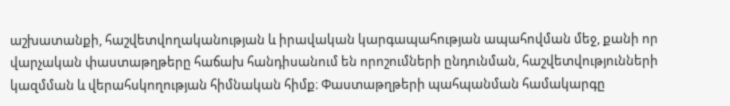աշխատանքի, հաշվետվողականության և իրավական կարգապահության ապահովման մեջ, քանի որ վարչական փաստաթղթերը հաճախ հանդիսանում են որոշումների ընդունման, հաշվետվությունների կազմման և վերահսկողության հիմնական հիմք։ Փաստաթղթերի պահպանման համակարգը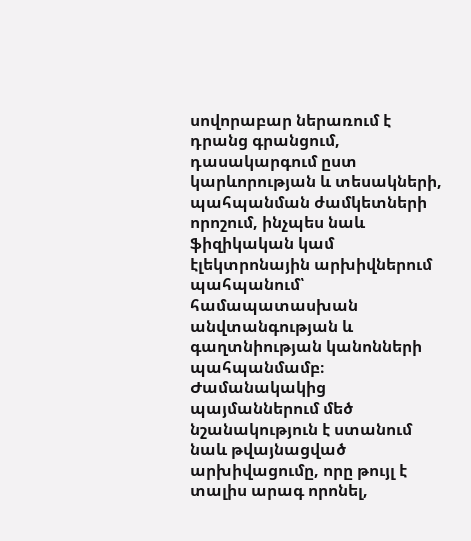սովորաբար ներառում է դրանց գրանցում, դասակարգում ըստ կարևորության և տեսակների, պահպանման ժամկետների որոշում, ինչպես նաև ֆիզիկական կամ էլեկտրոնային արխիվներում պահպանում՝ համապատասխան անվտանգության և գաղտնիության կանոնների պահպանմամբ։ Ժամանակակից պայմաններում մեծ նշանակություն է ստանում նաև թվայնացված արխիվացումը, որը թույլ է տալիս արագ որոնել,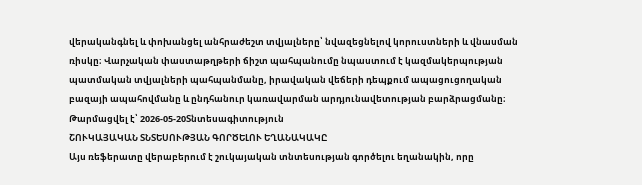վերականգնել և փոխանցել անհրաժեշտ տվյալները՝ նվազեցնելով կորուստների և վնասման ռիսկը։ Վարչական փաստաթղթերի ճիշտ պահպանումը նպաստում է կազմակերպության պատմական տվյալների պահպանմանը, իրավական վեճերի դեպքում ապացուցողական բազայի ապահովմանը և ընդհանուր կառավարման արդյունավետության բարձրացմանը։
Թարմացվել է՝ 2026-05-20Տնտեսագիտություն
ՇՈՒԿԱՅԱԿԱՆ ՏՆՏԵՍՈՒԹՅԱՆ ԳՈՐԾԵԼՈՒ ԵՂԱՆԱԿԱԿԸ
Այս ռեֆերատը վերաբերում է շուկայական տնտեսության գործելու եղանակին, որը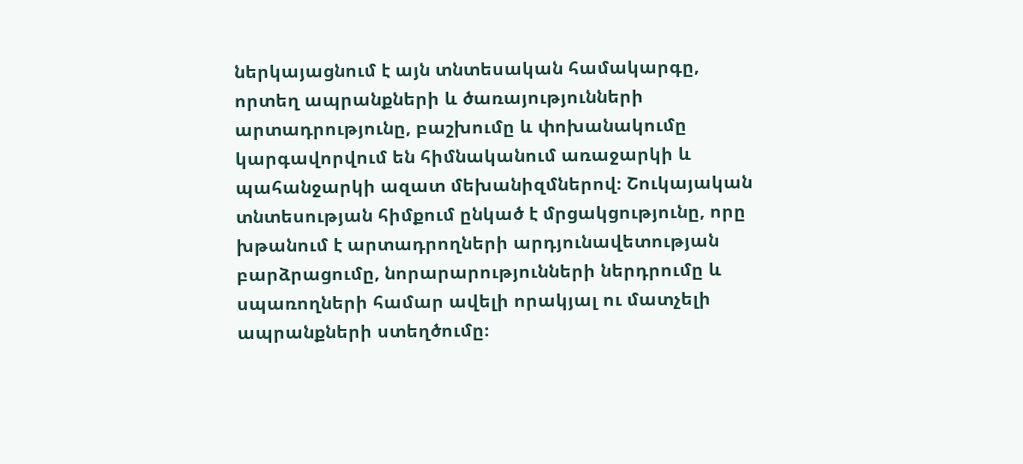ներկայացնում է այն տնտեսական համակարգը, որտեղ ապրանքների և ծառայությունների արտադրությունը, բաշխումը և փոխանակումը կարգավորվում են հիմնականում առաջարկի և պահանջարկի ազատ մեխանիզմներով։ Շուկայական տնտեսության հիմքում ընկած է մրցակցությունը, որը խթանում է արտադրողների արդյունավետության բարձրացումը, նորարարությունների ներդրումը և սպառողների համար ավելի որակյալ ու մատչելի ապրանքների ստեղծումը։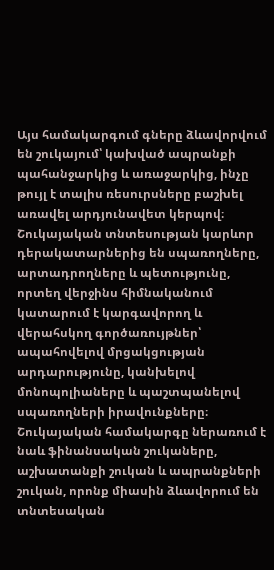Այս համակարգում գները ձևավորվում են շուկայում՝ կախված ապրանքի պահանջարկից և առաջարկից, ինչը թույլ է տալիս ռեսուրսները բաշխել առավել արդյունավետ կերպով։ Շուկայական տնտեսության կարևոր դերակատարներից են սպառողները, արտադրողները և պետությունը, որտեղ վերջինս հիմնականում կատարում է կարգավորող և վերահսկող գործառույթներ՝ ապահովելով մրցակցության արդարությունը, կանխելով մոնոպոլիաները և պաշտպանելով սպառողների իրավունքները։ Շուկայական համակարգը ներառում է նաև ֆինանսական շուկաները, աշխատանքի շուկան և ապրանքների շուկան, որոնք միասին ձևավորում են տնտեսական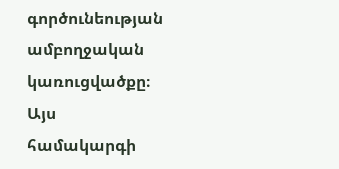գործունեության ամբողջական կառուցվածքը։ Այս համակարգի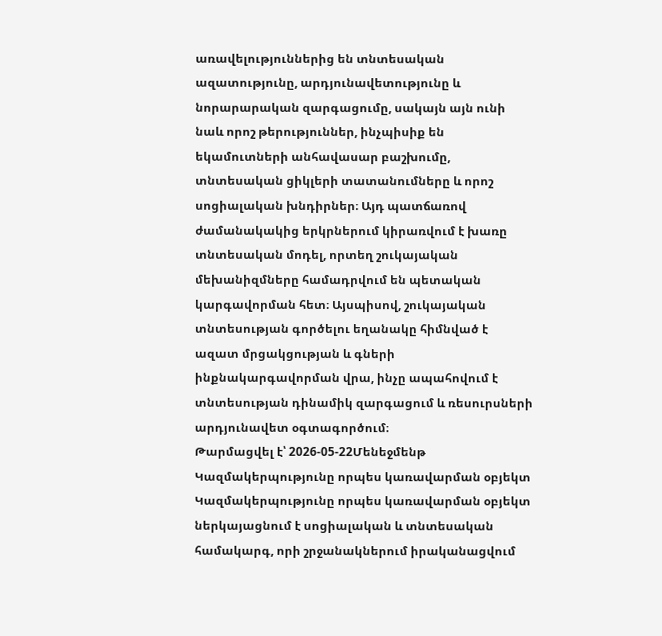առավելություններից են տնտեսական ազատությունը, արդյունավետությունը և նորարարական զարգացումը, սակայն այն ունի նաև որոշ թերություններ, ինչպիսիք են եկամուտների անհավասար բաշխումը, տնտեսական ցիկլերի տատանումները և որոշ սոցիալական խնդիրներ։ Այդ պատճառով ժամանակակից երկրներում կիրառվում է խառը տնտեսական մոդել, որտեղ շուկայական մեխանիզմները համադրվում են պետական կարգավորման հետ։ Այսպիսով, շուկայական տնտեսության գործելու եղանակը հիմնված է ազատ մրցակցության և գների ինքնակարգավորման վրա, ինչը ապահովում է տնտեսության դինամիկ զարգացում և ռեսուրսների արդյունավետ օգտագործում։
Թարմացվել է՝ 2026-05-22Մենեջմենթ
Կազմակերպությունը որպես կառավարման օբյեկտ
Կազմակերպությունը որպես կառավարման օբյեկտ ներկայացնում է սոցիալական և տնտեսական համակարգ, որի շրջանակներում իրականացվում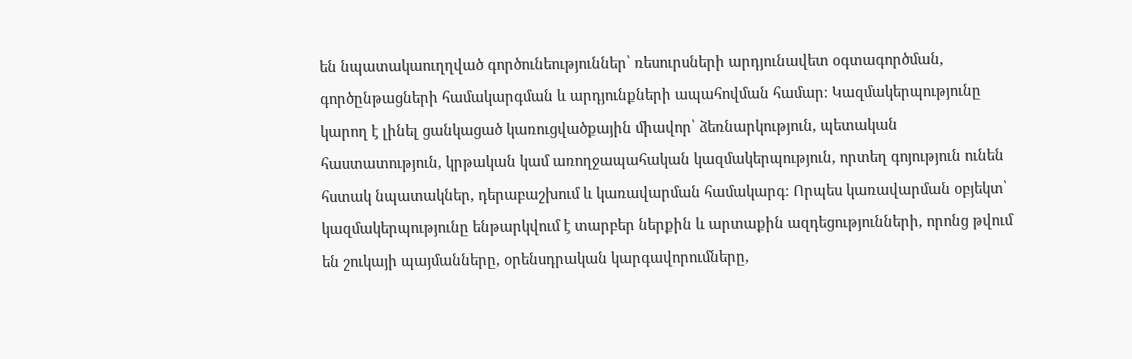են նպատակաուղղված գործունեություններ՝ ռեսուրսների արդյունավետ օգտագործման, գործընթացների համակարգման և արդյունքների ապահովման համար։ Կազմակերպությունը կարող է լինել ցանկացած կառուցվածքային միավոր՝ ձեռնարկություն, պետական հաստատություն, կրթական կամ առողջապահական կազմակերպություն, որտեղ գոյություն ունեն հստակ նպատակներ, դերաբաշխում և կառավարման համակարգ։ Որպես կառավարման օբյեկտ՝ կազմակերպությունը ենթարկվում է տարբեր ներքին և արտաքին ազդեցությունների, որոնց թվում են շուկայի պայմանները, օրենսդրական կարգավորումները,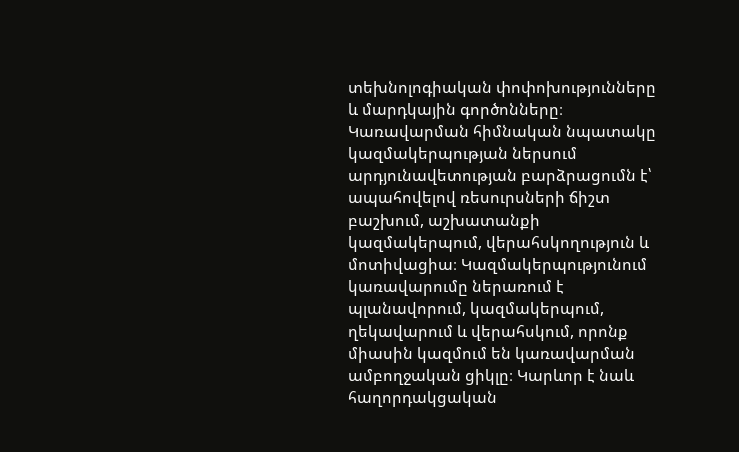տեխնոլոգիական փոփոխությունները և մարդկային գործոնները։ Կառավարման հիմնական նպատակը կազմակերպության ներսում արդյունավետության բարձրացումն է՝ ապահովելով ռեսուրսների ճիշտ բաշխում, աշխատանքի կազմակերպում, վերահսկողություն և մոտիվացիա։ Կազմակերպությունում կառավարումը ներառում է պլանավորում, կազմակերպում, ղեկավարում և վերահսկում, որոնք միասին կազմում են կառավարման ամբողջական ցիկլը։ Կարևոր է նաև հաղորդակցական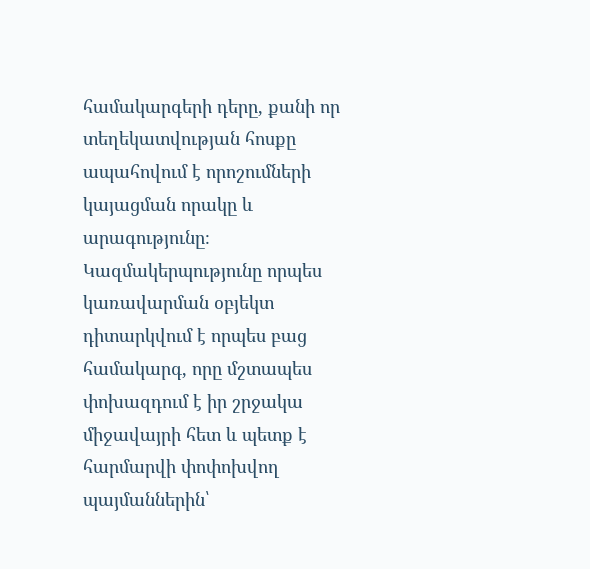համակարգերի դերը, քանի որ տեղեկատվության հոսքը ապահովում է որոշումների կայացման որակը և արագությունը։ Կազմակերպությունը որպես կառավարման օբյեկտ դիտարկվում է որպես բաց համակարգ, որը մշտապես փոխազդում է իր շրջակա միջավայրի հետ և պետք է հարմարվի փոփոխվող պայմաններին՝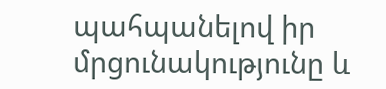պահպանելով իր մրցունակությունը և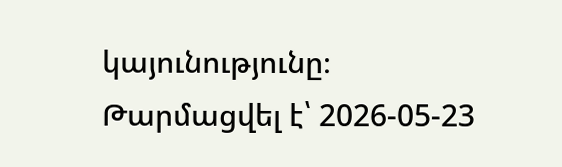կայունությունը։
Թարմացվել է՝ 2026-05-23